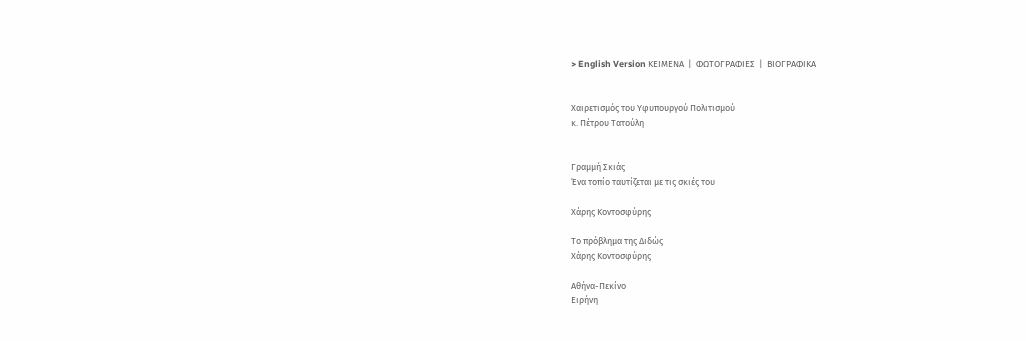> English Version ΚΕΙΜΕΝΑ  |  ΦΩΤΟΓΡΑΦΙΕΣ  |  ΒΙΟΓΡΑΦΙΚΑ


Χαιρετισμός του Υφυπουργού Πολιτισμού
κ. Πέτρου Τατούλη


Γραμμή Σκιάς
Ένα τοπίο ταυτίζεται με τις σκιές του

Χάρης Κοντοσφύρης

Το πρόβλημα της Διδώς
Χάρης Κοντοσφύρης

Αθήνα-Πεκίνο
Ειρήνη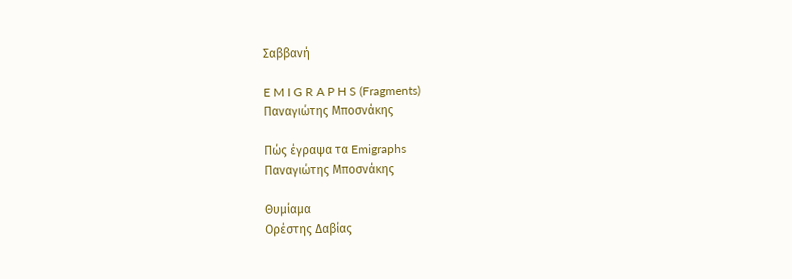Σαββανή

E M I G R A P H S (Fragments)
Παναγιώτης Μποσνάκης

Πώς έγραψα τα Emigraphs
Παναγιώτης Μποσνάκης

Θυμίαμα
Ορέστης Δαβίας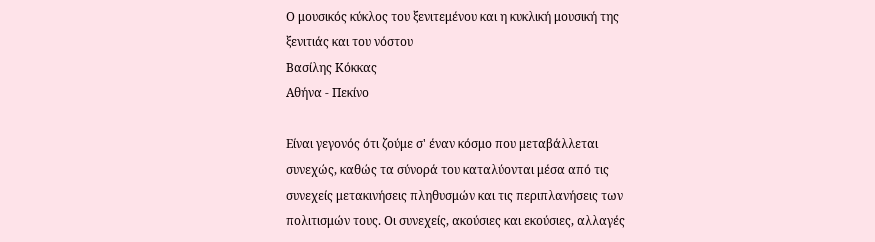Ο μουσικός κύκλος του ξενιτεμένου και η κυκλική μουσική της ξενιτιάς και του νόστου
Βασίλης Κόκκας
Αθήνα - Πεκίνο

Είναι γεγονός ότι ζούμε σ' έναν κόσμο που μεταβάλλεται συνεχώς, καθώς τα σύνορά του καταλύονται μέσα από τις συνεχείς μετακινήσεις πληθυσμών και τις περιπλανήσεις των πολιτισμών τους. Οι συνεχείς, ακούσιες και εκούσιες, αλλαγές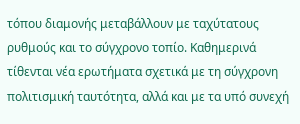τόπου διαμονής μεταβάλλουν με ταχύτατους ρυθμούς και το σύγχρονο τοπίο. Kαθημερινά τίθενται νέα ερωτήματα σχετικά με τη σύγχρονη πολιτισμική ταυτότητα, αλλά και με τα υπό συνεχή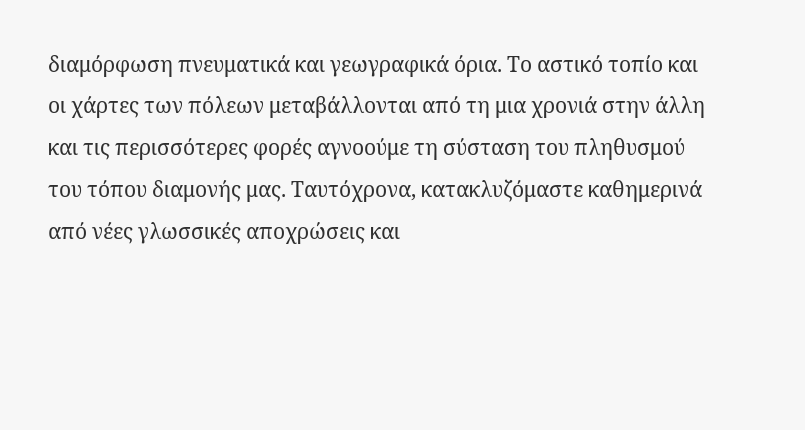διαμόρφωση πνευματικά και γεωγραφικά όρια. Το αστικό τοπίο και οι χάρτες των πόλεων μεταβάλλονται από τη μια χρονιά στην άλλη και τις περισσότερες φορές αγνοούμε τη σύσταση του πληθυσμού του τόπου διαμονής μας. Ταυτόχρονα, κατακλυζόμαστε καθημερινά από νέες γλωσσικές αποχρώσεις και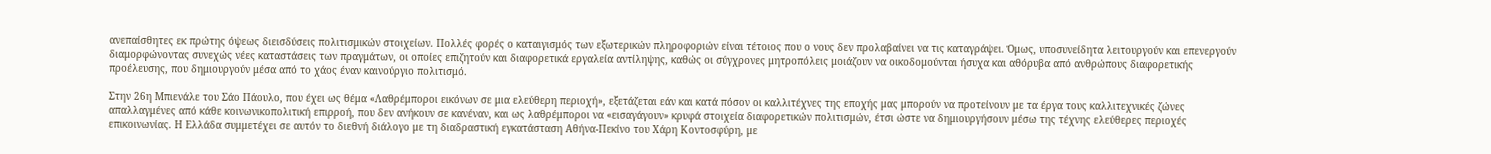ανεπαίσθητες εκ πρώτης όψεως διεισδύσεις πολιτισμικών στοιχείων. Πολλές φορές ο καταιγισμός των εξωτερικών πληροφοριών είναι τέτοιος που ο νους δεν προλαβαίνει να τις καταγράψει. Όμως, υποσυνείδητα λειτουργούν και επενεργούν διαμορφώνοντας συνεχώς νέες καταστάσεις των πραγμάτων, οι οποίες επιζητούν και διαφορετικά εργαλεία αντίληψης, καθώς οι σύγχρονες μητροπόλεις μοιάζουν να οικοδομούνται ήσυχα και αθόρυβα από ανθρώπους διαφορετικής προέλευσης, που δημιουργούν μέσα από το χάος έναν καινούργιο πολιτισμό.

Στην 26η Μπιενάλε του Σάο Πάουλο, που έχει ως θέμα «Λαθρέμποροι εικόνων σε μια ελεύθερη περιοχή», εξετάζεται εάν και κατά πόσον οι καλλιτέχνες της εποχής μας μπορούν να προτείνουν με τα έργα τους καλλιτεχνικές ζώνες απαλλαγμένες από κάθε κοινωνικοπολιτική επιρροή, που δεν ανήκουν σε κανέναν, και ως λαθρέμποροι να «εισαγάγουν» κρυφά στοιχεία διαφορετικών πολιτισμών, έτσι ώστε να δημιουργήσουν μέσω της τέχνης ελεύθερες περιοχές επικοινωνίας. Η Ελλάδα συμμετέχει σε αυτόν το διεθνή διάλογο με τη διαδραστική εγκατάσταση Αθήνα-Πεκίνο του Χάρη Κοντοσφύρη, με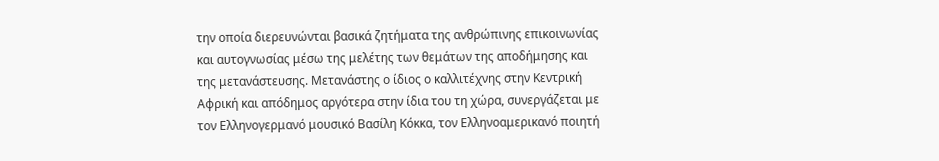την οποία διερευνώνται βασικά ζητήματα της ανθρώπινης επικοινωνίας και αυτογνωσίας μέσω της μελέτης των θεμάτων της αποδήμησης και της μετανάστευσης. Mετανάστης ο ίδιος ο καλλιτέχνης στην Κεντρική Αφρική και απόδημος αργότερα στην ίδια του τη χώρα, συνεργάζεται με τον Ελληνογερμανό μουσικό Βασίλη Κόκκα, τον Ελληνοαμερικανό ποιητή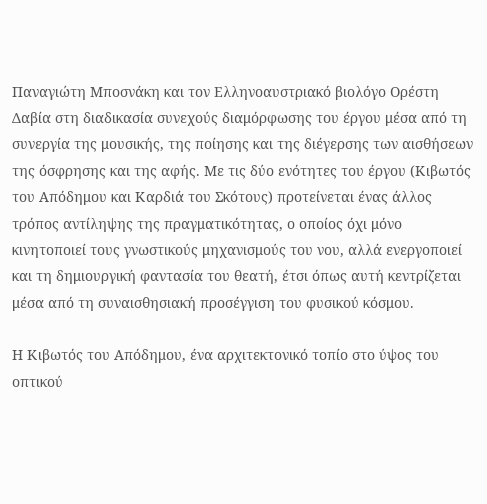Παναγιώτη Μποσνάκη και τον Ελληνοαυστριακό βιολόγο Ορέστη Δαβία στη διαδικασία συνεχούς διαμόρφωσης του έργου μέσα από τη συνεργία της μουσικής, της ποίησης και της διέγερσης των αισθήσεων της όσφρησης και της αφής. Με τις δύο ενότητες του έργου (Κιβωτός του Απόδημου και Καρδιά του Σκότους) προτείνεται ένας άλλος τρόπος αντίληψης της πραγματικότητας, ο οποίος όχι μόνο κινητοποιεί τους γνωστικούς μηχανισμούς του νου, αλλά ενεργοποιεί και τη δημιουργική φαντασία του θεατή, έτσι όπως αυτή κεντρίζεται μέσα από τη συναισθησιακή προσέγγιση του φυσικού κόσμου.

Η Κιβωτός του Απόδημου, ένα αρχιτεκτονικό τοπίο στο ύψος του οπτικού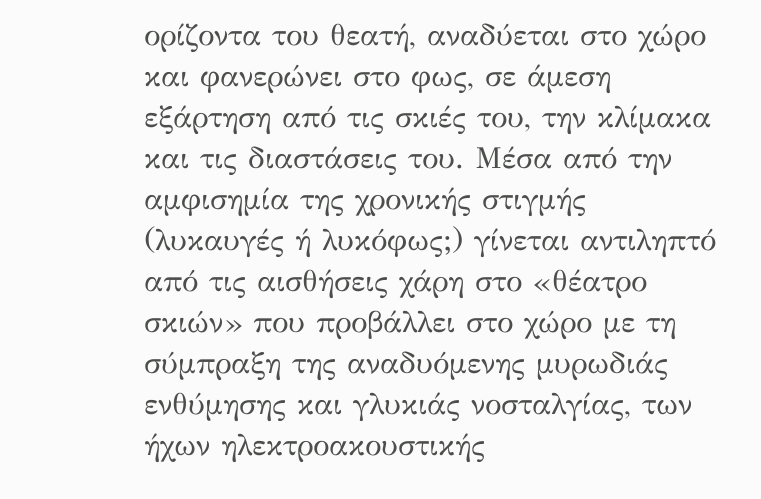ορίζοντα του θεατή, αναδύεται στο χώρο και φανερώνει στο φως, σε άμεση εξάρτηση από τις σκιές του, την κλίμακα και τις διαστάσεις του. Μέσα από την αμφισημία της χρονικής στιγμής (λυκαυγές ή λυκόφως;) γίνεται αντιληπτό από τις αισθήσεις χάρη στο «θέατρο σκιών» που προβάλλει στο χώρο με τη σύμπραξη της αναδυόμενης μυρωδιάς ενθύμησης και γλυκιάς νοσταλγίας, των ήχων ηλεκτροακουστικής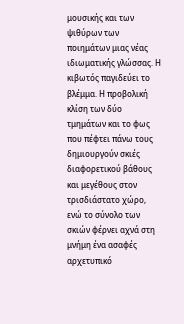μουσικής και των ψιθύρων των ποιημάτων μιας νέας ιδιωματικής γλώσσας. Η κιβωτός παγιδεύει το βλέμμα. Η προβολική κλίση των δύο τμημάτων και το φως που πέφτει πάνω τους δημιουργούν σκιές διαφορετικού βάθους και μεγέθους στον τρισδιάστατο χώρο, ενώ το σύνολο των σκιών φέρνει αχνά στη μνήμη ένα ασαφές αρχετυπικό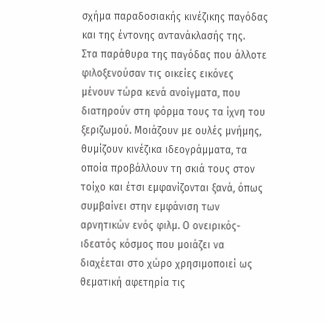σχήμα παραδοσιακής κινέζικης παγόδας και της έντονης αντανάκλασής της.
Στα παράθυρα της παγόδας που άλλοτε φιλοξενούσαν τις οικείες εικόνες μένουν τώρα κενά ανοίγματα, που διατηρούν στη φόρμα τους τα ίχνη του ξεριζωμού. Μοιάζουν με ουλές μνήμης, θυμίζουν κινέζικα ιδεογράμματα, τα οποία προβάλλουν τη σκιά τους στον τοίχο και έτσι εμφανίζονται ξανά, όπως συμβαίνει στην εμφάνιση των αρνητικών ενός φιλμ. Ο ονειρικός-ιδεατός κόσμος που μοιάζει να διαχέεται στο χώρο χρησιμοποιεί ως θεματική αφετηρία τις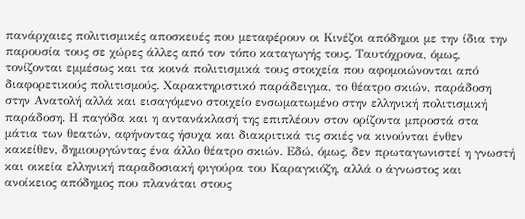πανάρχαιες πολιτισμικές αποσκευές που μεταφέρουν οι Κινέζοι απόδημοι με την ίδια την παρουσία τους σε χώρες άλλες από τον τόπο καταγωγής τους. Ταυτόχρονα, όμως, τονίζονται εμμέσως και τα κοινά πολιτισμικά τους στοιχεία που αφομοιώνονται από διαφορετικούς πολιτισμούς. Χαρακτηριστικό παράδειγμα, το θέατρο σκιών, παράδοση στην Ανατολή αλλά και εισαγόμενο στοιχείο ενσωματωμένο στην ελληνική πολιτισμική παράδοση. Η παγόδα και η αντανάκλασή της επιπλέουν στον ορίζοντα μπροστά στα μάτια των θεατών, αφήνοντας ήσυχα και διακριτικά τις σκιές να κινούνται ένθεν κακείθεν, δημιουργώντας ένα άλλο θέατρο σκιών. Εδώ, όμως, δεν πρωταγωνιστεί η γνωστή και οικεία ελληνική παραδοσιακή φιγούρα του Καραγκιόζη, αλλά ο άγνωστος και ανοίκειος απόδημος που πλανάται στους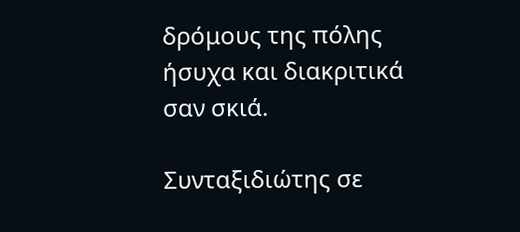δρόμους της πόλης ήσυχα και διακριτικά σαν σκιά.

Συνταξιδιώτης σε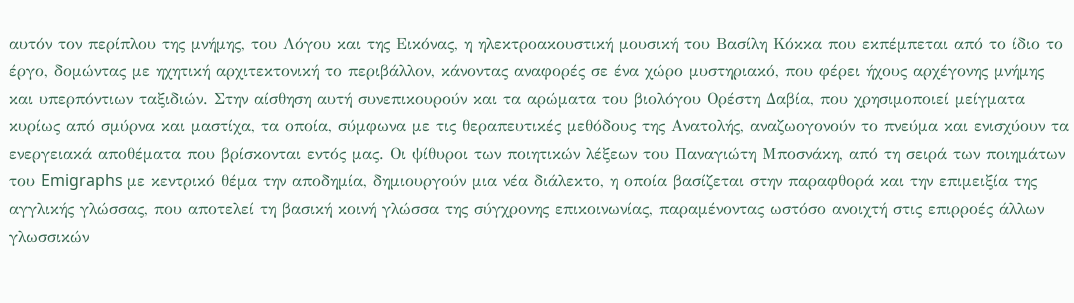αυτόν τον περίπλου της μνήμης, του Λόγου και της Εικόνας, η ηλεκτροακουστική μουσική του Βασίλη Κόκκα που εκπέμπεται από το ίδιο το έργο, δομώντας με ηχητική αρχιτεκτονική το περιβάλλον, κάνοντας αναφορές σε ένα χώρο μυστηριακό, που φέρει ήχους αρχέγονης μνήμης και υπερπόντιων ταξιδιών. Στην αίσθηση αυτή συνεπικουρούν και τα αρώματα του βιολόγου Ορέστη Δαβία, που χρησιμοποιεί μείγματα κυρίως από σμύρνα και μαστίχα, τα οποία, σύμφωνα με τις θεραπευτικές μεθόδους της Ανατολής, αναζωογονούν το πνεύμα και ενισχύουν τα ενεργειακά αποθέματα που βρίσκονται εντός μας. Οι ψίθυροι των ποιητικών λέξεων του Παναγιώτη Μποσνάκη, από τη σειρά των ποιημάτων του Emigraphs με κεντρικό θέμα την αποδημία, δημιουργούν μια νέα διάλεκτο, η οποία βασίζεται στην παραφθορά και την επιμειξία της αγγλικής γλώσσας, που αποτελεί τη βασική κοινή γλώσσα της σύγχρονης επικοινωνίας, παραμένοντας ωστόσο ανοιχτή στις επιρροές άλλων γλωσσικών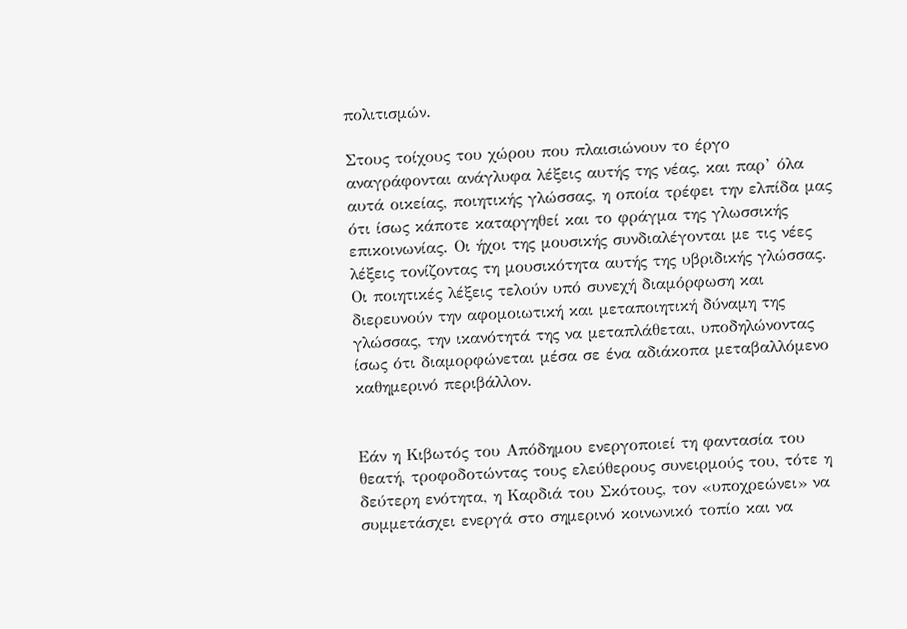πολιτισμών.

Στους τοίχους του χώρου που πλαισιώνουν το έργο αναγράφονται ανάγλυφα λέξεις αυτής της νέας, και παρ’ όλα αυτά οικείας, ποιητικής γλώσσας, η οποία τρέφει την ελπίδα μας ότι ίσως κάποτε καταργηθεί και το φράγμα της γλωσσικής επικοινωνίας. Οι ήχοι της μουσικής συνδιαλέγονται με τις νέες λέξεις τονίζοντας τη μουσικότητα αυτής της υβριδικής γλώσσας. Οι ποιητικές λέξεις τελούν υπό συνεχή διαμόρφωση και διερευνούν την αφομοιωτική και μεταποιητική δύναμη της γλώσσας, την ικανότητά της να μεταπλάθεται, υποδηλώνοντας ίσως ότι διαμορφώνεται μέσα σε ένα αδιάκοπα μεταβαλλόμενο καθημερινό περιβάλλον.


Εάν η Κιβωτός του Απόδημου ενεργοποιεί τη φαντασία του θεατή, τροφοδοτώντας τους ελεύθερους συνειρμούς του, τότε η δεύτερη ενότητα, η Καρδιά του Σκότους, τον «υποχρεώνει» να συμμετάσχει ενεργά στο σημερινό κοινωνικό τοπίο και να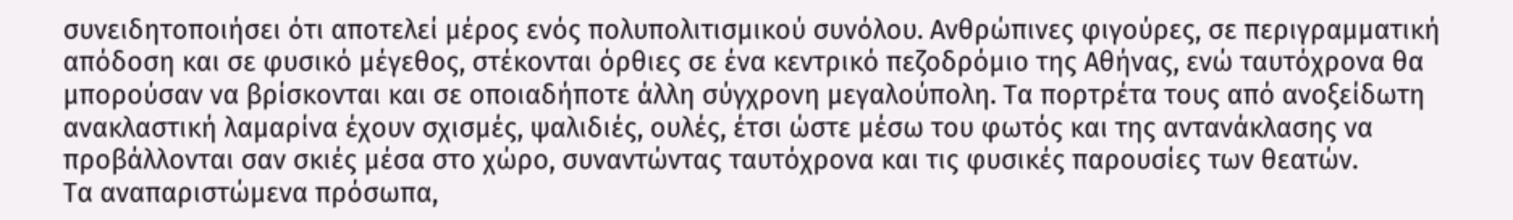συνειδητοποιήσει ότι αποτελεί μέρος ενός πολυπολιτισμικού συνόλου. Ανθρώπινες φιγούρες, σε περιγραμματική απόδοση και σε φυσικό μέγεθος, στέκονται όρθιες σε ένα κεντρικό πεζοδρόμιο της Αθήνας, ενώ ταυτόχρονα θα μπορούσαν να βρίσκονται και σε οποιαδήποτε άλλη σύγχρονη μεγαλούπολη. Τα πορτρέτα τους από ανοξείδωτη ανακλαστική λαμαρίνα έχουν σχισμές, ψαλιδιές, ουλές, έτσι ώστε μέσω του φωτός και της αντανάκλασης να προβάλλονται σαν σκιές μέσα στο χώρο, συναντώντας ταυτόχρονα και τις φυσικές παρουσίες των θεατών.
Tα αναπαριστώμενα πρόσωπα,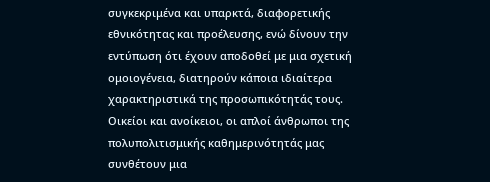συγκεκριμένα και υπαρκτά, διαφορετικής εθνικότητας και προέλευσης, ενώ δίνουν την εντύπωση ότι έχουν αποδοθεί με μια σχετική ομοιογένεια, διατηρούν κάποια ιδιαίτερα χαρακτηριστικά της προσωπικότητάς τους. Οικείοι και ανοίκειοι, οι απλοί άνθρωποι της πολυπολιτισμικής καθημερινότητάς μας συνθέτουν μια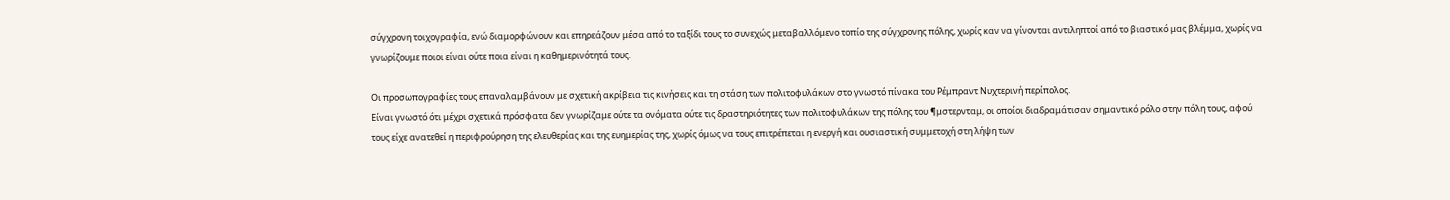σύγχρονη τοιχογραφία, ενώ διαμορφώνουν και επηρεάζουν μέσα από το ταξίδι τους το συνεχώς μεταβαλλόμενο τοπίο της σύγχρονης πόλης, χωρίς καν να γίνονται αντιληπτοί από το βιαστικό μας βλέμμα, χωρίς να γνωρίζουμε ποιοι είναι ούτε ποια είναι η καθημερινότητά τους.

Οι προσωπογραφίες τους επαναλαμβάνουν με σχετική ακρίβεια τις κινήσεις και τη στάση των πολιτοφυλάκων στο γνωστό πίνακα του Ρέμπραντ Νυχτερινή περίπολος.
Είναι γνωστό ότι μέχρι σχετικά πρόσφατα δεν γνωρίζαμε ούτε τα ονόματα ούτε τις δραστηριότητες των πολιτοφυλάκων της πόλης του ¶μστερνταμ, οι οποίοι διαδραμάτισαν σημαντικό ρόλο στην πόλη τους, αφού τους είχε ανατεθεί η περιφρούρηση της ελευθερίας και της ευημερίας της, χωρίς όμως να τους επιτρέπεται η ενεργή και ουσιαστική συμμετοχή στη λήψη των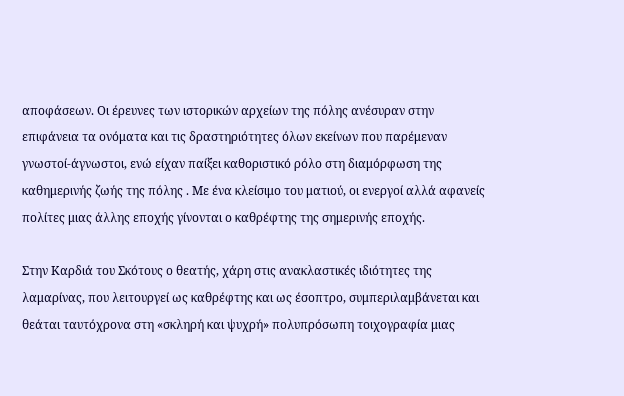αποφάσεων. Οι έρευνες των ιστορικών αρχείων της πόλης ανέσυραν στην επιφάνεια τα ονόματα και τις δραστηριότητες όλων εκείνων που παρέμεναν γνωστοί-άγνωστοι, ενώ είχαν παίξει καθοριστικό ρόλο στη διαμόρφωση της καθημερινής ζωής της πόλης . Με ένα κλείσιμο του ματιού, οι ενεργοί αλλά αφανείς πολίτες μιας άλλης εποχής γίνονται ο καθρέφτης της σημερινής εποχής.

Στην Καρδιά του Σκότους ο θεατής, χάρη στις ανακλαστικές ιδιότητες της λαμαρίνας, που λειτουργεί ως καθρέφτης και ως έσοπτρο, συμπεριλαμβάνεται και θεάται ταυτόχρονα στη «σκληρή και ψυχρή» πολυπρόσωπη τοιχογραφία μιας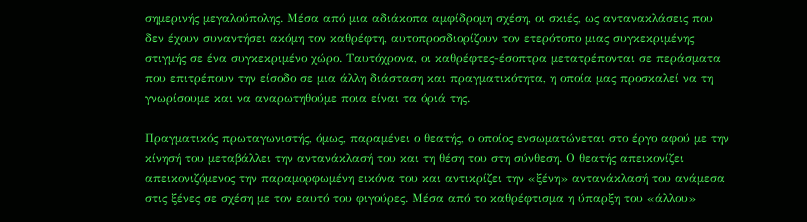σημερινής μεγαλούπολης. Μέσα από μια αδιάκοπα αμφίδρομη σχέση, οι σκιές, ως αντανακλάσεις που δεν έχουν συναντήσει ακόμη τον καθρέφτη, αυτοπροσδιορίζουν τον ετερότοπο μιας συγκεκριμένης στιγμής σε ένα συγκεκριμένο χώρο. Ταυτόχρονα, οι καθρέφτες-έσοπτρα μετατρέπονται σε περάσματα που επιτρέπουν την είσοδο σε μια άλλη διάσταση και πραγματικότητα, η οποία μας προσκαλεί να τη γνωρίσουμε και να αναρωτηθούμε ποια είναι τα όριά της.

Πραγματικός πρωταγωνιστής, όμως, παραμένει ο θεατής, ο οποίος ενσωματώνεται στο έργο αφού με την κίνησή του μεταβάλλει την αντανάκλασή του και τη θέση του στη σύνθεση. Ο θεατής απεικονίζει απεικονιζόμενος την παραμορφωμένη εικόνα του και αντικρίζει την «ξένη» αντανάκλασή του ανάμεσα στις ξένες σε σχέση με τον εαυτό του φιγούρες. Μέσα από το καθρέφτισμα η ύπαρξη του «άλλου»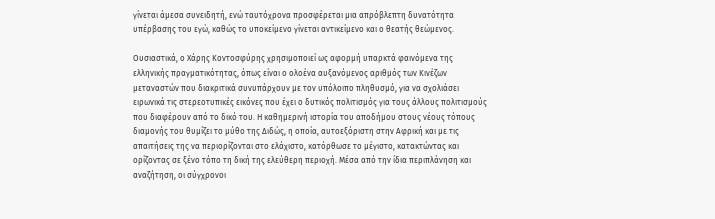γίνεται άμεσα συνειδητή, ενώ ταυτόχρονα προσφέρεται μια απρόβλεπτη δυνατότητα υπέρβασης του εγώ, καθώς το υποκείμενο γίνεται αντικείμενο και ο θεατής θεώμενος.

Ουσιαστικά, ο Χάρης Κοντοσφύρης χρησιμοποιεί ως αφορμή υπαρκτά φαινόμενα της ελληνικής πραγματικότητας, όπως είναι ο ολοένα αυξανόμενος αριθμός των Κινέζων μεταναστών που διακριτικά συνυπάρχουν με τον υπόλοιπο πληθυσμό, για να σχολιάσει ειρωνικά τις στερεοτυπικές εικόνες που έχει ο δυτικός πολιτισμός για τους άλλους πολιτισμούς που διαφέρουν από το δικό του. Η καθημερινή ιστορία του αποδήμου στους νέους τόπους διαμονής του θυμίζει το μύθο της Διδώς, η οποία, αυτοεξόριστη στην Αφρική και με τις απαιτήσεις της να περιορίζονται στο ελάχιστο, κατόρθωσε το μέγιστο, κατακτώντας και ορίζοντας σε ξένο τόπο τη δική της ελεύθερη περιοχή. Μέσα από την ίδια περιπλάνηση και αναζήτηση, οι σύγχρονοι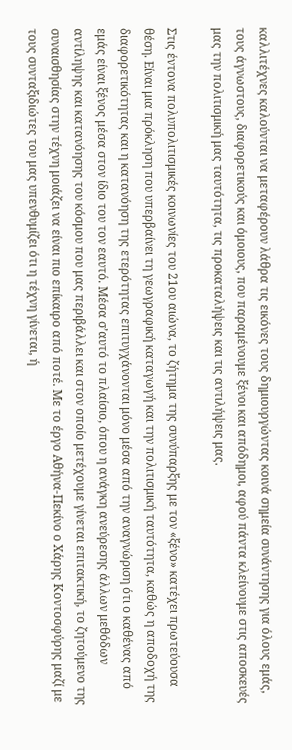καλλιτέχνες καλούνται να μεταφέρουν λάθρα τις εικόνες τους δημιουργώντας κοινά σημεία συνάντησης για όλους εμάς, τους άγνωστους, διαφορετικούς και όμοιους, που παραμένουμε ξένοι και απόδημοι, αφού πάντα κλείνουμε στις αποσκευές μας την πολιτισμική μας ταυτότητα, τις προκαταλήψεις και τις αντιλήψεις μας.

Στις έντονα πολυπολιτισμικές κοινωνίες του 21ου αιώνα, το ζήτημα της συνύπαρξης με τον «ξένο» κατέχει πρωτεύουσα θέση. Είναι μια πρόκληση που υπερβαίνει τη γεωγραφική καταγωγή και την πολιτισμική ταυτότητα, καθώς η αποδοχή της διαφορετικότητας και η κατανόηση της ετερότητας επιτυγχάνονται μόνο μέσα από την αναγνώριση ότι ο καθένας από εμάς είναι ξένος μέσα στον ίδιο του τον εαυτό. Μέσα σ’αυτό το πλαίσιο, όπου η ανάγκη ανεύρεσης άλλων μεθόδων αντίληψης και κατανόησης του κόσμου που μας περιβάλλει και στον οποίο μετέχουμε γίνεται επιτακτική, το ζητούμενο της συναισθησίας στην τέχνη μοιάζει να είναι πιο επίκαιρο από ποτέ. Με το έργο Αθήνα-Πεκίνο ο Χάρης Κοντοσφύρης μαζί με τους συνταξιδιώτες του μας υπενθυμίζει ότι η τέχνη γίνεται, ή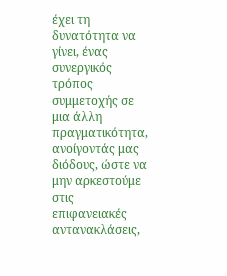έχει τη δυνατότητα να γίνει, ένας συνεργικός τρόπος συμμετοχής σε μια άλλη πραγματικότητα, ανοίγοντάς μας διόδους, ώστε να μην αρκεστούμε στις επιφανειακές αντανακλάσεις,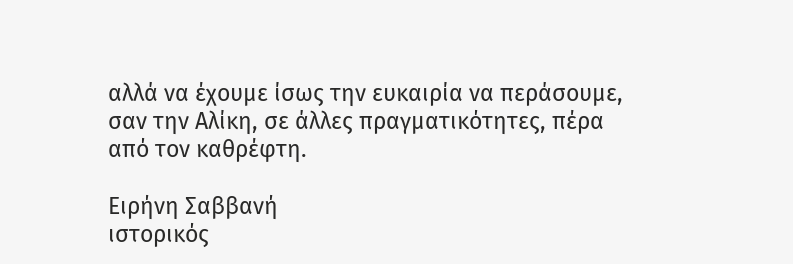αλλά να έχουμε ίσως την ευκαιρία να περάσουμε, σαν την Αλίκη, σε άλλες πραγματικότητες, πέρα από τον καθρέφτη.

Ειρήνη Σαββανή
ιστορικός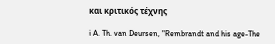και κριτικός τέχνης

i A. Th. van Deursen, "Rembrandt and his age-The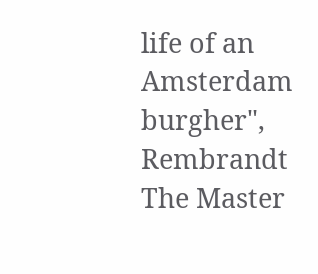life of an Amsterdam burgher", Rembrandt The Master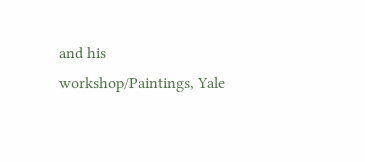and his workshop/Paintings, Yale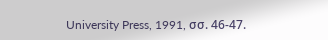University Press, 1991, σσ. 46-47.